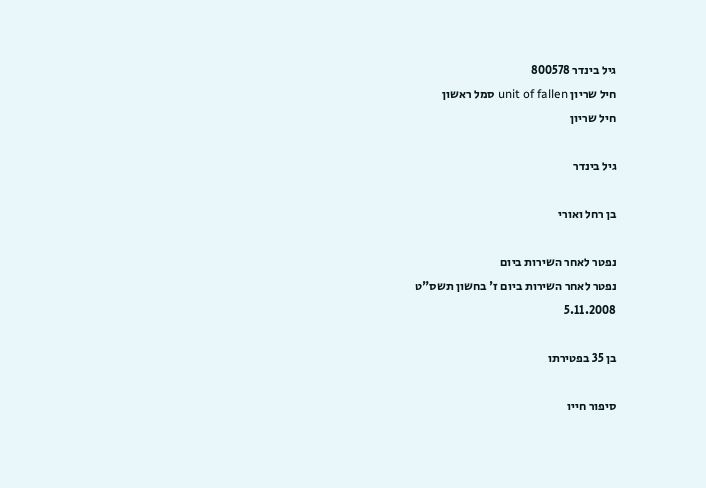גיל בינדר 800578
חיל שריון unit of fallen סמל ראשון
חיל שריון

גיל בינדר

בן רחל ואורי

נפטר לאחר השירות ביום
נפטר לאחר השירות ביום ז' בחשון תשס"ט
5.11.2008

בן 35 בפטירתו

סיפור חייו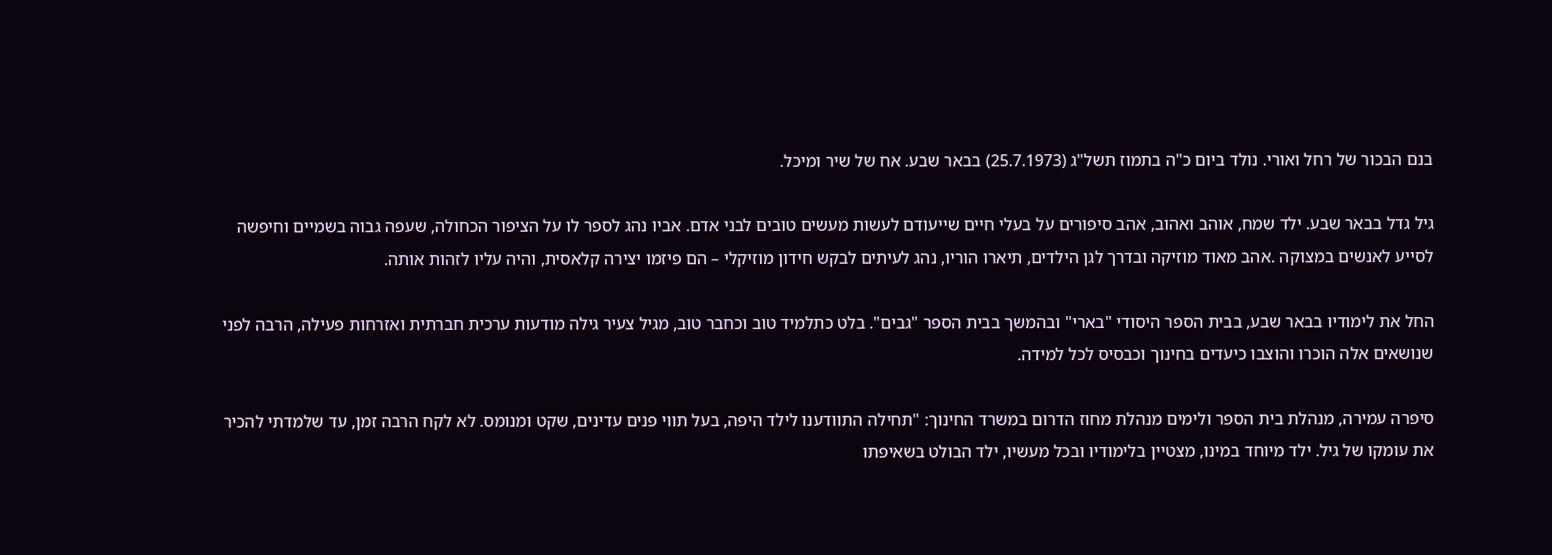בנם הבכור של רחל ואורי. נולד ביום כ"ה בתמוז תשל"ג (25.7.1973) בבאר שבע. אח של שיר ומיכל.

גיל גדל בבאר שבע. ילד שמח, אוהב ואהוב, אהב סיפורים על בעלי חיים שייעודם לעשות מעשים טובים לבני אדם. אביו נהג לספר לו על הציפור הכחולה, שעפה גבוה בשמיים וחיפשה לסייע לאנשים במצוקה .אהב מאוד מוזיקה ובדרך לגן הילדים, תיארו הוריו, נהג לעיתים לבקש חידון מוזיקלי – הם פיזמו יצירה קלאסית, והיה עליו לזהות אותה.

החל את לימודיו בבאר שבע, בבית הספר היסודי "בארי" ובהמשך בבית הספר "גבים". בלט כתלמיד טוב וכחבר טוב, מגיל צעיר גילה מודעות ערכית חברתית ואזרחות פעילה, הרבה לפני שנושאים אלה הוכרו והוצבו כיעדים בחינוך וכבסיס לכל למידה.

סיפרה עמירה, מנהלת בית הספר ולימים מנהלת מחוז הדרום במשרד החינוך: "תחילה התוודענו לילד היפה, בעל תווי פנים עדינים, שקט ומנומס. לא לקח הרבה זמן, עד שלמדתי להכיר את עומקו של גיל. ילד מיוחד במינו, מצטיין בלימודיו ובכל מעשיו, ילד הבולט בשאיפתו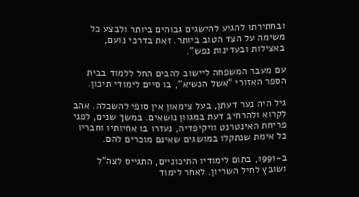ובחתירתו להגיע להישגים גבוהים ביותר ולבצע כל משימה על הצד הטוב ביותר. זאת בדרכי נועם, באצילות ובעדינות נפש".

עם מעבר המשפחה ליישוב להבים החל ללמוד בבית הספר האזורי "אשל הנשיא", בו סיים לימודי תיכון.

גיל היה נער דעתן, בעל צימאון אין סופי להשכלה. אהב לקרוא ולהרחיב דעת במגוון נושאים. במשך שנים, לפני פריחת האינטרנט וויקיפדיה, נעזרו בו אחיותיו וחבריו כל אימת שנתקלו במושגים שאינם מוכרים להם.

ב-1991, בתום לימודיו התיכוניים, התגייס לצה"ל ושובץ לחיל השריון. לאחר לימוד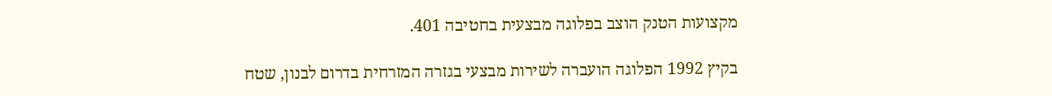מקצועות הטנק הוצב בפלוגה מבצעית בחטיבה 401.

בקיץ 1992 הפלוגה הועברה לשירות מבצעי בגזרה המזרחית בדרום לבנון, שטח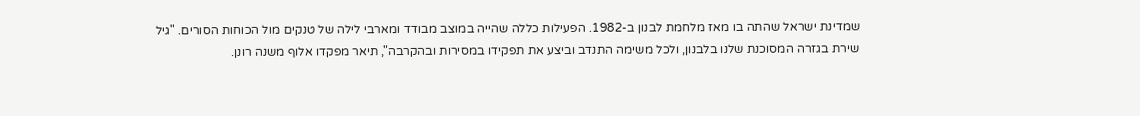שמדינת ישראל שהתה בו מאז מלחמת לבנון ב-1982. הפעילות כללה שהייה במוצב מבודד ומארבי לילה של טנקים מול הכוחות הסורים. "גיל שירת בגזרה המסוכנת שלנו בלבנון, ולכל משימה התנדב וביצע את תפקידו במסירות ובהקרבה", תיאר מפקדו אלוף משנה רונן.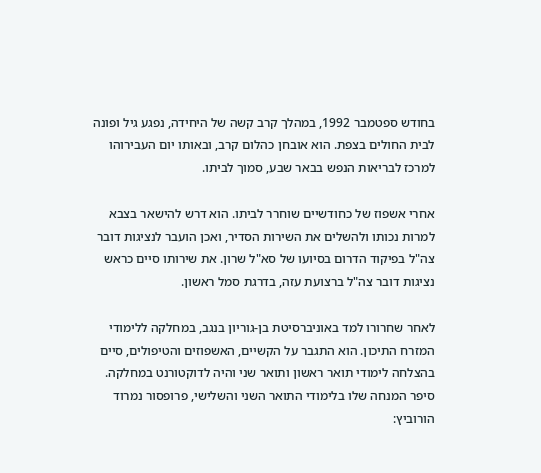בחודש ספטמבר 1992, במהלך קרב קשה של היחידה, נפגע גיל ופונה לבית החולים בצפת. הוא אובחן כהלום קרב, ובאותו יום העבירוהו למרכז לבריאות הנפש בבאר שבע, סמוך לביתו.

אחרי אשפוז של כחודשיים שוחרר לביתו. הוא דרש להישאר בצבא למרות נכותו ולהשלים את השירות הסדיר, ואכן הועבר לנציגות דובר צה"ל בפיקוד הדרום בסיועו של סא"ל שרון. את שירותו סיים כראש נציגות דובר צה"ל ברצועת עזה, בדרגת סמל ראשון.

לאחר שחרורו למד באוניברסיטת בן-גוריון בנגב, במחלקה ללימודי המזרח התיכון. הוא התגבר על הקשיים, האשפוזים והטיפולים, סיים בהצלחה לימודי תואר ראשון ותואר שני והיה לדוקטורנט במחלקה. סיפר המנחה שלו בלימודי התואר השני והשלישי, פרופסור נמרוד הורוביץ: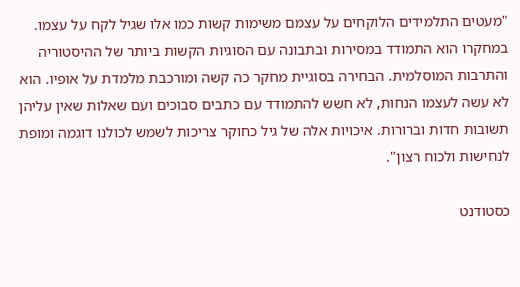"מעטים התלמידים הלוקחים על עצמם משימות קשות כמו אלו שגיל לקח על עצמו. במחקרו הוא התמודד במסירות ובתבונה עם הסוגיות הקשות ביותר של ההיסטוריה והתרבות המוסלמית. הבחירה בסוגיית מחקר כה קשה ומורכבת מלמדת על אופיו. הוא לא עשה לעצמו הנחות, לא חשש להתמודד עם כתבים סבוכים ועם שאלות שאין עליהן תשובות חדות וברורות. איכויות אלה של גיל כחוקר צריכות לשמש לכולנו דוגמה ומופת לנחישות ולכוח רצון".

כסטודנט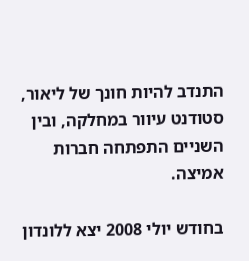התנדב להיות חונך של ליאור, סטודנט עיוור במחלקה, ובין השניים התפתחה חברות אמיצה.

בחודש יולי 2008 יצא ללונדון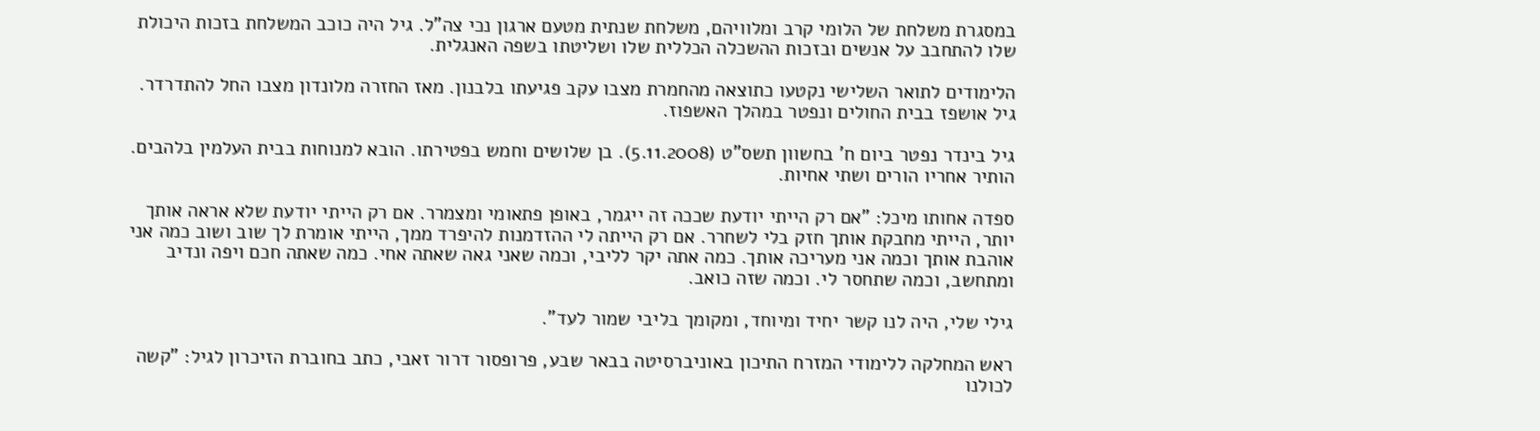במסגרת משלחת של הלומי קרב ומלוויהם, משלחת שנתית מטעם ארגון נכי צה"ל. גיל היה כוכב המשלחת בזכות היכולת שלו להתחבב על אנשים ובזכות ההשכלה הכללית שלו ושליטתו בשפה האנגלית.

הלימודים לתואר השלישי נקטעו כתוצאה מהחמרת מצבו עקב פגיעתו בלבנון. מאז החזרה מלונדון מצבו החל להתדרדר. גיל אושפז בבית החולים ונפטר במהלך האשפוז.

גיל בינדר נפטר ביום ח' בחשוון תשס"ט (5.11.2008). בן שלושים וחמש בפטירתו. הובא למנוחות בבית העלמין בלהבים. הותיר אחריו הורים ושתי אחיות.

ספדה אחותו מיכל: "אם רק הייתי יודעת שככה זה ייגמר, באופן פתאומי ומצמרר. אם רק הייתי יודעת שלא אראה אותך יותר, הייתי מחבקת אותך חזק בלי לשחרר. אם רק הייתה לי ההזדמנות להיפרד ממך, הייתי אומרת לך שוב ושוב כמה אני אוהבת אותך וכמה אני מעריכה אותך. כמה אתה יקר לליבי, וכמה שאני גאה שאתה אחי. כמה שאתה חכם ויפה ונדיב ומתחשב, וכמה שתחסר לי. וכמה שזה כואב.

גילי שלי, היה לנו קשר יחיד ומיוחד, ומקומך בליבי שמור לעד".

ראש המחלקה ללימודי המזרח התיכון באוניברסיטה בבאר שבע, פרופסור דרור זאבי, כתב בחוברת הזיכרון לגיל: "קשה לכולנו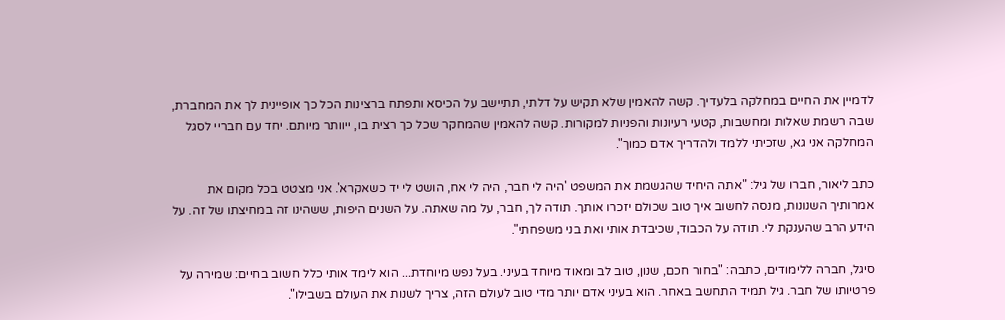לדמיין את החיים במחלקה בלעדיך. קשה להאמין שלא תקיש על דלתי, תתיישב על הכיסא ותפתח ברצינות הכל כך אופיינית לך את המחברת, שבה רשמת שאלות ומחשבות, קטעי רעיונות והפניות למקורות. קשה להאמין שהמחקר שכל כך רצית בו, ייוותר מיותם. יחד עם חבריי לסגל המחלקה אני גא, שזכיתי ללמד ולהדריך אדם כמוך".

כתב ליאור, חברו של גיל: "אתה היחיד שהגשמת את המשפט 'היה לי חבר, היה לי אח, הושט לי יד כשאקרא'. אני מצטט בכל מקום את אמרותיך השנונות, מנסה לחשוב איך טוב שכולם יזכרו אותך. תודה לך, חבר, על מה שאתה. על השנים היפות, ששהינו זה במחיצתו של זה. על הידע הרב שהענקת לי. תודה על הכבוד, שכיבדת אותי ואת בני משפחתי".

סיגל, חברה ללימודים, כתבה: "בחור חכם, שנון, טוב לב ומאוד מיוחד בעיני. בעל נפש מיוחדת... הוא לימד אותי כלל חשוב בחיים: שמירה על פרטיותו של חבר. גיל תמיד התחשב באחר. הוא בעיני אדם יותר מדי טוב לעולם הזה, צריך לשנות את העולם בשבילו".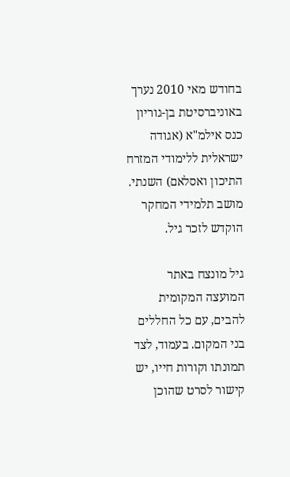בחודש מאי 2010 נערך באוניברסיטת בן-גוריון כנס אילמ"א (אגודה ישראלית ללימודי המזרח התיכון ואסלאם) השנתי. מושב תלמידי המחקר הוקדש לזכר גיל.

גיל מונצח באתר המועצה המקומית להבים, עם כל החללים בני המקום. בעמוד, לצד תמונתו וקורות חייו, יש קישור לסרט שהוכן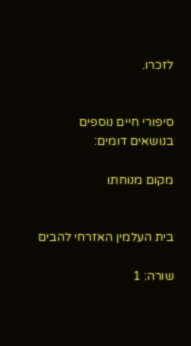לזכרו.


סיפורי חיים נוספים בנושאים דומים:

מקום מנוחתו


בית העלמין האזרחי להבים

שורה: 1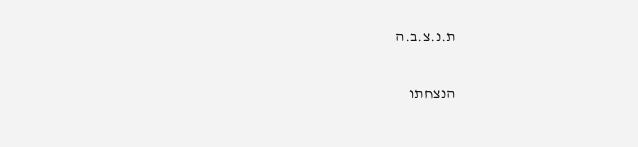ת.נ.צ.ב.ה

הנצחתו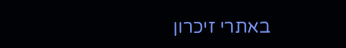באתרי זיכרון